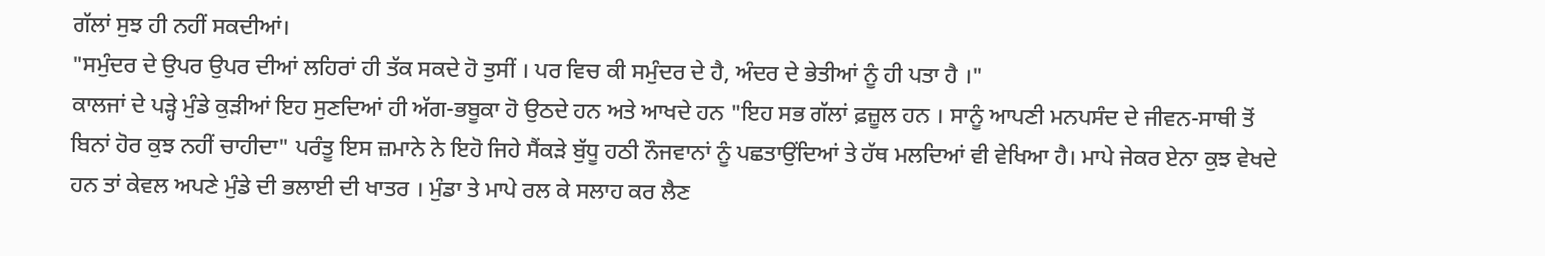ਗੱਲਾਂ ਸੁਝ ਹੀ ਨਹੀਂ ਸਕਦੀਆਂ।
"ਸਮੁੰਦਰ ਦੇ ਉਪਰ ਉਪਰ ਦੀਆਂ ਲਹਿਰਾਂ ਹੀ ਤੱਕ ਸਕਦੇ ਹੋ ਤੁਸੀਂ । ਪਰ ਵਿਚ ਕੀ ਸਮੁੰਦਰ ਦੇ ਹੈ, ਅੰਦਰ ਦੇ ਭੇਤੀਆਂ ਨੂੰ ਹੀ ਪਤਾ ਹੈ ।"
ਕਾਲਜਾਂ ਦੇ ਪੜ੍ਹੇ ਮੁੰਡੇ ਕੁੜੀਆਂ ਇਹ ਸੁਣਦਿਆਂ ਹੀ ਅੱਗ-ਭਬੂਕਾ ਹੋ ਉਠਦੇ ਹਨ ਅਤੇ ਆਖਦੇ ਹਨ "ਇਹ ਸਭ ਗੱਲਾਂ ਫ਼ਜ਼ੂਲ ਹਨ । ਸਾਨੂੰ ਆਪਣੀ ਮਨਪਸੰਦ ਦੇ ਜੀਵਨ-ਸਾਥੀ ਤੋਂ ਬਿਨਾਂ ਹੋਰ ਕੁਝ ਨਹੀਂ ਚਾਹੀਦਾ" ਪਰੰਤੂ ਇਸ ਜ਼ਮਾਨੇ ਨੇ ਇਹੋ ਜਿਹੇ ਸੈਂਕੜੇ ਬੁੱਧੂ ਹਠੀ ਨੌਜਵਾਨਾਂ ਨੂੰ ਪਛਤਾਉਂਦਿਆਂ ਤੇ ਹੱਥ ਮਲਦਿਆਂ ਵੀ ਵੇਖਿਆ ਹੈ। ਮਾਪੇ ਜੇਕਰ ਏਨਾ ਕੁਝ ਵੇਖਦੇ ਹਨ ਤਾਂ ਕੇਵਲ ਅਪਣੇ ਮੁੰਡੇ ਦੀ ਭਲਾਈ ਦੀ ਖਾਤਰ । ਮੁੰਡਾ ਤੇ ਮਾਪੇ ਰਲ ਕੇ ਸਲਾਹ ਕਰ ਲੈਣ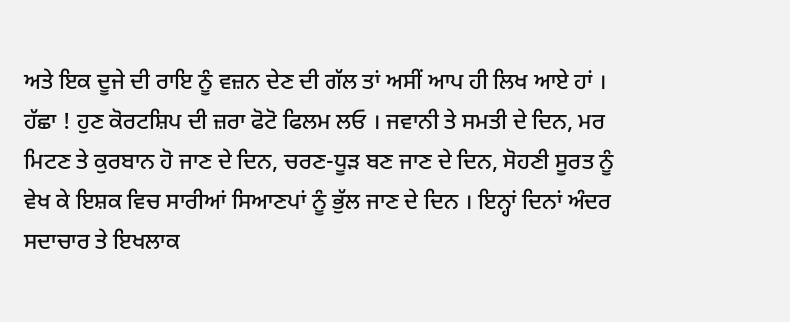ਅਤੇ ਇਕ ਦੂਜੇ ਦੀ ਰਾਇ ਨੂੰ ਵਜ਼ਨ ਦੇਣ ਦੀ ਗੱਲ ਤਾਂ ਅਸੀਂ ਆਪ ਹੀ ਲਿਖ ਆਏ ਹਾਂ ।
ਹੱਛਾ ! ਹੁਣ ਕੋਰਟਸ਼ਿਪ ਦੀ ਜ਼ਰਾ ਫੋਟੋ ਫਿਲਮ ਲਓ । ਜਵਾਨੀ ਤੇ ਸਮਤੀ ਦੇ ਦਿਨ, ਮਰ ਮਿਟਣ ਤੇ ਕੁਰਬਾਨ ਹੋ ਜਾਣ ਦੇ ਦਿਨ, ਚਰਣ-ਧੂੜ ਬਣ ਜਾਣ ਦੇ ਦਿਨ, ਸੋਹਣੀ ਸੂਰਤ ਨੂੰ ਵੇਖ ਕੇ ਇਸ਼ਕ ਵਿਚ ਸਾਰੀਆਂ ਸਿਆਣਪਾਂ ਨੂੰ ਭੁੱਲ ਜਾਣ ਦੇ ਦਿਨ । ਇਨ੍ਹਾਂ ਦਿਨਾਂ ਅੰਦਰ ਸਦਾਚਾਰ ਤੇ ਇਖਲਾਕ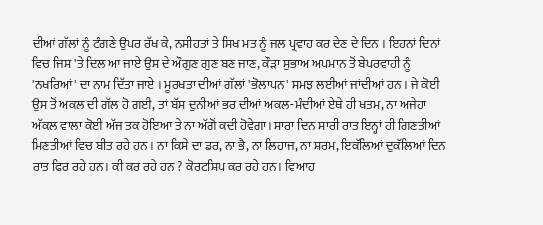ਦੀਆਂ ਗੱਲਾਂ ਨੂੰ ਟੰਗਣੇ ਉਪਰ ਰੱਖ ਕੇ, ਨਸੀਹਤਾਂ ਤੇ ਸਿਖ ਮਤ ਨੂੰ ਜਲ ਪ੍ਰਵਾਹ ਕਰ ਦੇਣ ਦੇ ਦਿਨ । ਇਹਨਾਂ ਦਿਨਾਂ ਵਿਚ ਜਿਸ 'ਤੇ ਦਿਲ ਆ ਜਾਏ ਉਸ ਦੇ ਔਗੁਣ ਗੁਣ ਬਣ ਜਾਣ, ਕੌੜਾ ਸੁਭਾਅ ਅਪਮਾਨ ਤੋਂ ਬੇਪਰਵਾਹੀ ਨੂੰ 'ਨਖਰਿਆਂ' ਦਾ ਨਾਮ ਦਿੱਤਾ ਜਾਏ । ਮੂਰਖਤਾ ਦੀਆਂ ਗੱਲਾਂ 'ਭੋਲਾਪਨ' ਸਮਝ ਲਈਆਂ ਜਾਂਦੀਆਂ ਹਨ । ਜੇ ਕੋਈ ਉਸ ਤੋਂ ਅਕਲ ਦੀ ਗੱਲ ਹੋ ਗਈ, ਤਾਂ ਬੱਸ ਦੁਨੀਆਂ ਭਰ ਦੀਆਂ ਅਕਲ-ਮੰਦੀਆਂ ਏਥੇ ਹੀ ਖਤਮ, ਨਾ ਅਜੇਹਾ ਅੱਕਲ ਵਾਲਾ ਕੋਈ ਅੱਜ ਤਕ ਹੋਇਆ ਤੇ ਨਾ ਅੱਗੋਂ ਕਦੀ ਹੋਵੇਗਾ। ਸਾਰਾ ਦਿਨ ਸਾਰੀ ਰਾਤ ਇਨ੍ਹਾਂ ਹੀ ਗਿਣਤੀਆਂ ਮਿਣਤੀਆਂ ਵਿਚ ਬੀਤ ਰਹੇ ਹਨ । ਨਾ ਕਿਸੇ ਦਾ ਡਰ, ਨਾ ਭੈ, ਨਾ ਲਿਹਾਜ, ਨਾ ਸ਼ਰਮ, ਇਕੱਲਿਆਂ ਦੁਕੱਲਿਆਂ ਦਿਨ ਰਾਤ ਫਿਰ ਰਹੇ ਹਨ। ਕੀ ਕਰ ਰਹੇ ਹਨ ? ਕੋਰਟਸ਼ਿਪ ਕਰ ਰਹੇ ਹਨ। ਵਿਆਹ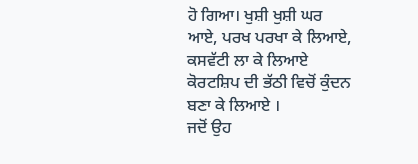ਹੋ ਗਿਆ। ਖੁਸ਼ੀ ਖੁਸ਼ੀ ਘਰ ਆਏ, ਪਰਖ ਪਰਖਾ ਕੇ ਲਿਆਏ, ਕਸਵੱਟੀ ਲਾ ਕੇ ਲਿਆਏ ਕੋਰਟਸ਼ਿਪ ਦੀ ਭੱਠੀ ਵਿਚੋਂ ਕੁੰਦਨ ਬਣਾ ਕੇ ਲਿਆਏ ।
ਜਦੋਂ ਉਹ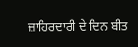ਜ਼ਾਹਿਰਦਾਰੀ ਦੇ ਦਿਨ ਬੀਤ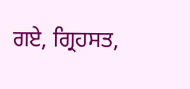ਗਏ, ਗ੍ਰਿਹਸਤ,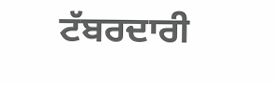ਟੱਬਰਦਾਰੀ